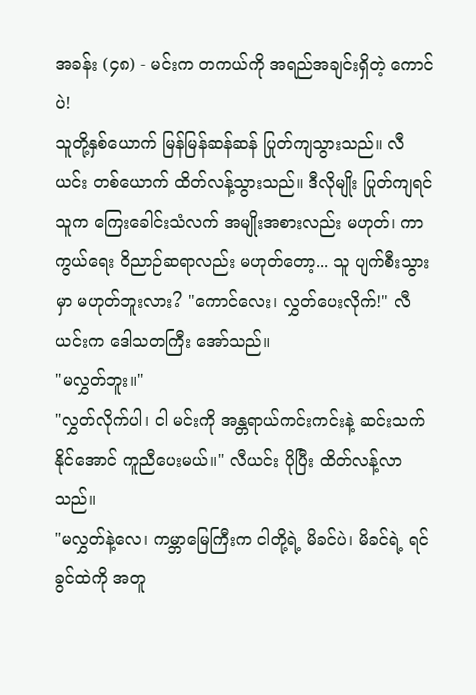အခန်း (၄၈) - မင်းက တကယ်ကို အရည်အချင်းရှိတဲ့ ကောင်ပဲ!
သူတို့နှစ်ယောက် မြန်မြန်ဆန်ဆန် ပြုတ်ကျသွားသည်။ လီယင်း တစ်ယောက် ထိတ်လန့်သွားသည်။ ဒီလိုမျိုး ပြုတ်ကျရင် သူက ကြေးခေါင်းသံလက် အမျိုးအစားလည်း မဟုတ်၊ ကာကွယ်ရေး ဝိညာဉ်ဆရာလည်း မဟုတ်တော့... သူ ပျက်စီးသွားမှာ မဟုတ်ဘူးလား? "ကောင်လေး၊ လွှတ်ပေးလိုက်!" လီယင်းက ဒေါသတကြီး အော်သည်။
"မလွှတ်ဘူး။"
"လွှတ်လိုက်ပါ၊ ငါ မင်းကို အန္တရာယ်ကင်းကင်းနဲ့ ဆင်းသက်နိုင်အောင် ကူညီပေးမယ်။" လီယင်း ပိုပြီး ထိတ်လန့်လာသည်။
"မလွှတ်နဲ့လေ၊ ကမ္ဘာမြေကြီးက ငါတို့ရဲ့ မိခင်ပဲ၊ မိခင်ရဲ့ ရင်ခွင်ထဲကို အတူ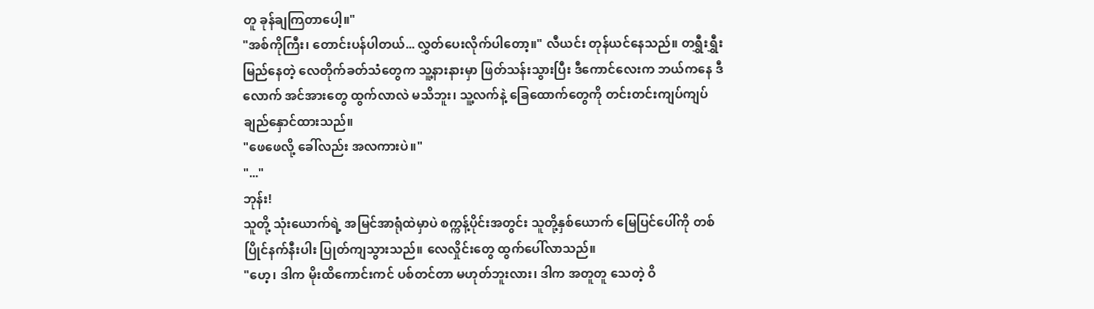တူ ခုန်ချကြတာပေါ့။"
"အစ်ကိုကြီး၊ တောင်းပန်ပါတယ်... လွှတ်ပေးလိုက်ပါတော့။" လီယင်း တုန်ယင်နေသည်။ တရွှီးရွှီးမြည်နေတဲ့ လေတိုက်ခတ်သံတွေက သူ့နားနားမှာ ဖြတ်သန်းသွားပြီး ဒီကောင်လေးက ဘယ်ကနေ ဒီလောက် အင်အားတွေ ထွက်လာလဲ မသိဘူး၊ သူ့လက်နဲ့ ခြေထောက်တွေကို တင်းတင်းကျပ်ကျပ် ချည်နှောင်ထားသည်။
"ဖေဖေလို့ ခေါ်လည်း အလကားပဲ။"
"..."
ဘုန်း!
သူတို့ သုံးယောက်ရဲ့ အမြင်အာရုံထဲမှာပဲ စက္ကန့်ပိုင်းအတွင်း သူတို့နှစ်ယောက် မြေပြင်ပေါ်ကို တစ်ပြိုင်နက်နီးပါး ပြုတ်ကျသွားသည်။ လေလှိုင်းတွေ ထွက်ပေါ်လာသည်။
"ဟေ့၊ ဒါက မိုးထိကောင်းကင် ပစ်တင်တာ မဟုတ်ဘူးလား၊ ဒါက အတူတူ သေတဲ့ ဝိ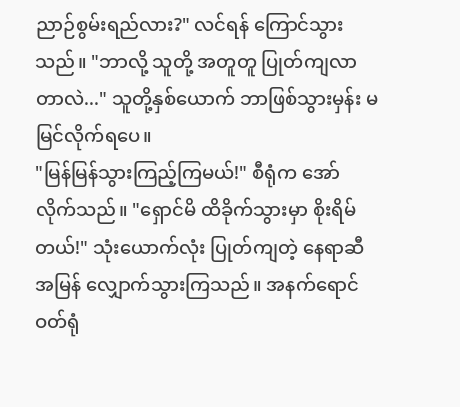ညာဉ်စွမ်းရည်လား?" လင်ရန် ကြောင်သွားသည်။ "ဘာလို့ သူတို့ အတူတူ ပြုတ်ကျလာတာလဲ..." သူတို့နှစ်ယောက် ဘာဖြစ်သွားမှန်း မမြင်လိုက်ရပေ။
"မြန်မြန်သွားကြည့်ကြမယ်!" စီရုံက အော်လိုက်သည်။ "ရှောင်မိ ထိခိုက်သွားမှာ စိုးရိမ်တယ်!" သုံးယောက်လုံး ပြုတ်ကျတဲ့ နေရာဆီ အမြန် လျှောက်သွားကြသည်။ အနက်ရောင် ဝတ်ရုံ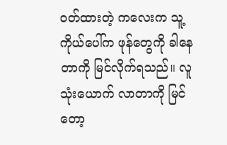ဝတ်ထားတဲ့ ကလေးက သူ့ကိုယ်ပေါ်က ဖုန်တွေကို ခါနေတာကို မြင်လိုက်ရသည်။ လူသုံးယောက် လာတာကို မြင်တော့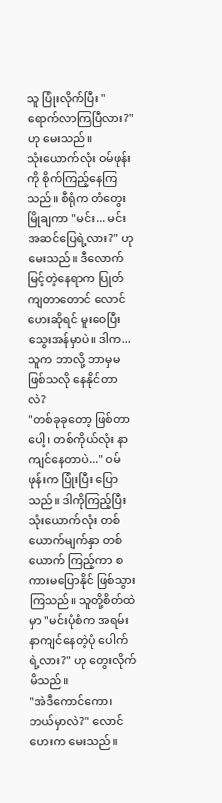သူ ပြုံးလိုက်ပြီး "ရောက်လာကြပြီလား?" ဟု မေးသည်။
သုံးယောက်လုံး ဝမ်ဖုန်းကို စိုက်ကြည့်နေကြသည်။ စီရုံက တံတွေးမြိုချကာ "မင်း... မင်း အဆင်ပြေရဲ့လား?" ဟု မေးသည်။ ဒီလောက် မြင့်တဲ့နေရာက ပြုတ်ကျတာတောင် လောင်ဟေးဆိုရင် မူးဝေပြီး သွေးအန်မှာပဲ။ ဒါက... သူက ဘာလို့ ဘာမှမဖြစ်သလို နေနိုင်တာလဲ?
"တစ်ခုခုတော့ ဖြစ်တာပေါ့၊ တစ်ကိုယ်လုံး နာကျင်နေတာပဲ..." ဝမ်ဖုန်းက ပြုံးပြီး ပြောသည်။ ဒါကိုကြည့်ပြီး သုံးယောက်လုံး တစ်ယောက်မျက်နှာ တစ်ယောက် ကြည့်ကာ စကားမပြောနိုင် ဖြစ်သွားကြသည်။ သူတို့စိတ်ထဲမှာ "မင်းပုံစံက အရမ်းနာကျင်နေတဲ့ပုံ ပေါက်ရဲ့လား?" ဟု တွေးလိုက်မိသည်။
"အဲဒီကောင်ကော၊ ဘယ်မှာလဲ?" လောင်ဟေးက မေးသည်။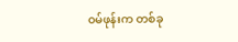ဝမ်ဖုန်းက တစ်ခု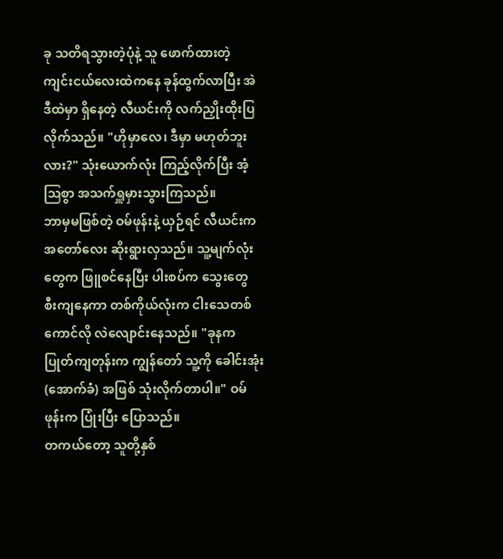ခု သတိရသွားတဲ့ပုံနဲ့ သူ ဖောက်ထားတဲ့ ကျင်းငယ်လေးထဲကနေ ခုန်ထွက်လာပြီး အဲဒီထဲမှာ ရှိနေတဲ့ လီယင်းကို လက်ညှိုးထိုးပြလိုက်သည်။ "ဟိုမှာလေ၊ ဒီမှာ မဟုတ်ဘူးလား?" သုံးယောက်လုံး ကြည့်လိုက်ပြီး အံ့ဩစွာ အသက်ရှူမှားသွားကြသည်။
ဘာမှမဖြစ်တဲ့ ဝမ်ဖုန်းနဲ့ ယှဉ်ရင် လီယင်းက အတော်လေး ဆိုးရွားလှသည်။ သူ့မျက်လုံးတွေက ဖြူစင်နေပြီး ပါးစပ်က သွေးတွေ စီးကျနေကာ တစ်ကိုယ်လုံးက ငါးသေတစ်ကောင်လို လဲလျောင်းနေသည်။ "ခုနက ပြုတ်ကျတုန်းက ကျွန်တော် သူ့ကို ခေါင်းအုံး (အောက်ခံ) အဖြစ် သုံးလိုက်တာပါ။" ဝမ်ဖုန်းက ပြုံးပြီး ပြောသည်။
တကယ်တော့ သူတို့နှစ်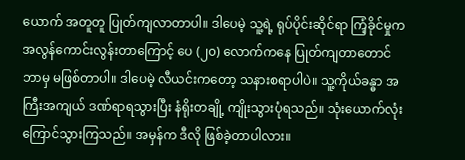ယောက် အတူတူ ပြုတ်ကျလာတာပါ။ ဒါပေမဲ့ သူ့ရဲ့ ရုပ်ပိုင်းဆိုင်ရာ ကြံ့ခိုင်မှုက အလွန်ကောင်းလွန်းတာကြောင့် ပေ (၂၀) လောက်ကနေ ပြုတ်ကျတာတောင် ဘာမှ မဖြစ်တာပါ။ ဒါပေမဲ့ လီယင်းကတော့ သနားစရာပါပဲ။ သူ့ကိုယ်ခန္ဓာ အကြီးအကျယ် ဒဏ်ရာရသွားပြီး နံရိုးတချို့ ကျိုးသွားပုံရသည်။ သုံးယောက်လုံး ကြောင်သွားကြသည်။ အမှန်က ဒီလို ဖြစ်ခဲ့တာပါလား။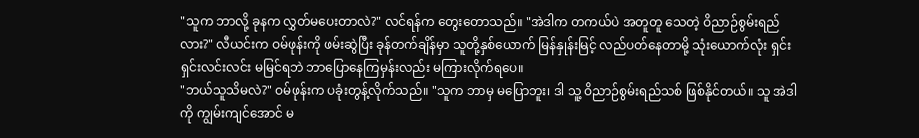"သူက ဘာလို့ ခုနက လွှတ်မပေးတာလဲ?" လင်ရန်က တွေးတောသည်။ "အဲဒါက တကယ်ပဲ အတူတူ သေတဲ့ ဝိညာဉ်စွမ်းရည်လား?" လီယင်းက ဝမ်ဖုန်းကို ဖမ်းဆွဲပြီး ခုန်တက်ချိန်မှာ သူတို့နှစ်ယောက် မြန်နှုန်းမြင့် လည်ပတ်နေတာမို့ သုံးယောက်လုံး ရှင်းရှင်းလင်းလင်း မမြင်ရဘဲ ဘာပြောနေကြမှန်းလည်း မကြားလိုက်ရပေ။
"ဘယ်သူသိမလဲ?" ဝမ်ဖုန်းက ပခုံးတွန့်လိုက်သည်။ "သူက ဘာမှ မပြောဘူး၊ ဒါ သူ့ ဝိညာဉ်စွမ်းရည်သစ် ဖြစ်နိုင်တယ်။ သူ အဲဒါကို ကျွမ်းကျင်အောင် မ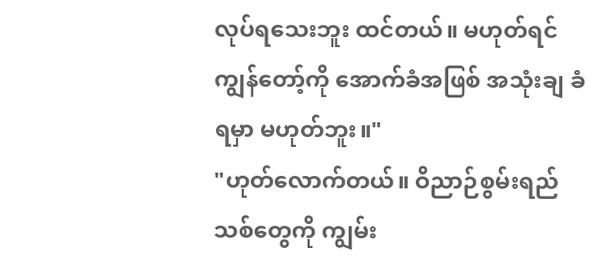လုပ်ရသေးဘူး ထင်တယ်။ မဟုတ်ရင် ကျွန်တော့်ကို အောက်ခံအဖြစ် အသုံးချ ခံရမှာ မဟုတ်ဘူး။"
"ဟုတ်လောက်တယ်။ ဝိညာဉ်စွမ်းရည်သစ်တွေကို ကျွမ်း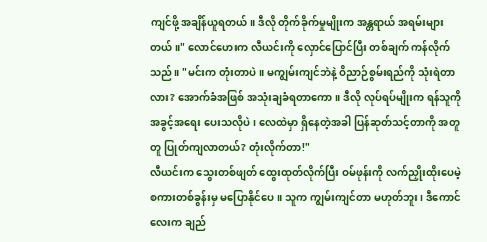ကျင်ဖို့ အချိန်ယူရတယ်။ ဒီလို တိုက်ခိုက်မှုမျိုးက အန္တရာယ် အရမ်းများတယ်။" လောင်ဟေးက လီယင်းကို လှောင်ပြောင်ပြီး တစ်ချက် ကန်လိုက်သည်။ "မင်းက တုံးတာပဲ။ မကျွမ်းကျင်ဘဲနဲ့ ဝိညာဉ်စွမ်းရည်ကို သုံးရဲတာလား? အောက်ခံအဖြစ် အသုံးချခံရတာကော။ ဒီလို လုပ်ရပ်မျိုးက ရန်သူကို အခွင့်အရေး ပေးသလိုပဲ၊ လေထဲမှာ ရှိနေတဲ့အခါ ပြန်ဆုတ်သင့်တာကို အတူတူ ပြုတ်ကျလာတယ်? တုံးလိုက်တာ!"
လီယင်းက သွေးတစ်ဖျတ် ထွေးထုတ်လိုက်ပြီး ဝမ်ဖုန်းကို လက်ညှိုးထိုးပေမဲ့ စကားတစ်ခွန်းမှ မပြောနိုင်ပေ။ သူက ကျွမ်းကျင်တာ မဟုတ်ဘူး၊ ဒီကောင်လေးက ချည်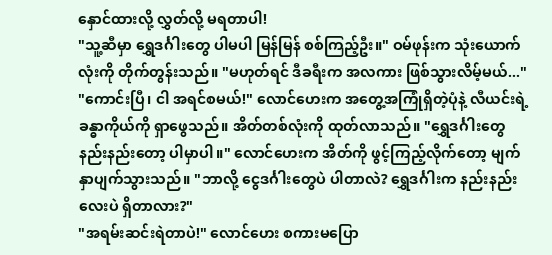နှောင်ထားလို့ လွှတ်လို့ မရတာပါ!
"သူ့ဆီမှာ ရွှေဒင်္ဂါးတွေ ပါမပါ မြန်မြန် စစ်ကြည့်ဦး။" ဝမ်ဖုန်းက သုံးယောက်လုံးကို တိုက်တွန်းသည်။ "မဟုတ်ရင် ဒီခရီးက အလကား ဖြစ်သွားလိမ့်မယ်..."
"ကောင်းပြီ၊ ငါ အရင်စမယ်!" လောင်ဟေးက အတွေ့အကြုံရှိတဲ့ပုံနဲ့ လီယင်းရဲ့ ခန္ဓာကိုယ်ကို ရှာဖွေသည်။ အိတ်တစ်လုံးကို ထုတ်လာသည်။ "ရွှေဒင်္ဂါးတွေ နည်းနည်းတော့ ပါမှာပါ။" လောင်ဟေးက အိတ်ကို ဖွင့်ကြည့်လိုက်တော့ မျက်နှာပျက်သွားသည်။ "ဘာလို့ ငွေဒင်္ဂါးတွေပဲ ပါတာလဲ? ရွှေဒင်္ဂါးက နည်းနည်းလေးပဲ ရှိတာလား?"
"အရမ်းဆင်းရဲတာပဲ!" လောင်ဟေး စကားမပြော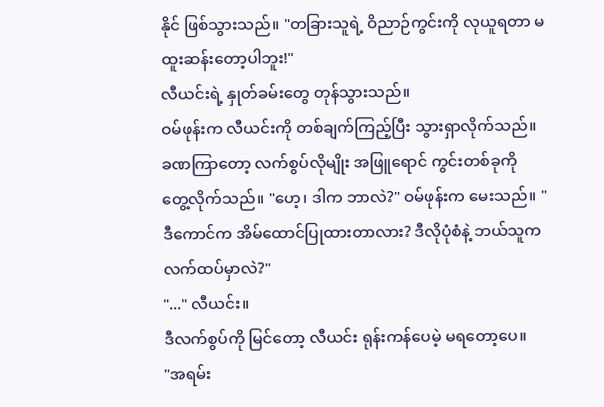နိုင် ဖြစ်သွားသည်။ "တခြားသူရဲ့ ဝိညာဉ်ကွင်းကို လုယူရတာ မထူးဆန်းတော့ပါဘူး!"
လီယင်းရဲ့ နှုတ်ခမ်းတွေ တုန်သွားသည်။
ဝမ်ဖုန်းက လီယင်းကို တစ်ချက်ကြည့်ပြီး သွားရှာလိုက်သည်။ ခဏကြာတော့ လက်စွပ်လိုမျိုး အဖြူရောင် ကွင်းတစ်ခုကို တွေ့လိုက်သည်။ "ဟေ့၊ ဒါက ဘာလဲ?" ဝမ်ဖုန်းက မေးသည်။ "ဒီကောင်က အိမ်ထောင်ပြုထားတာလား? ဒီလိုပုံစံနဲ့ ဘယ်သူက လက်ထပ်မှာလဲ?"
"..." လီယင်း။
ဒီလက်စွပ်ကို မြင်တော့ လီယင်း ရုန်းကန်ပေမဲ့ မရတော့ပေ။
"အရမ်း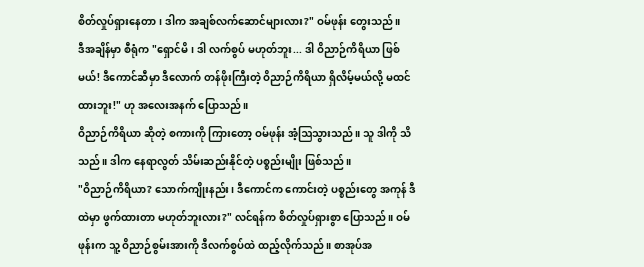စိတ်လှုပ်ရှားနေတာ၊ ဒါက အချစ်လက်ဆောင်များလား?" ဝမ်ဖုန်း တွေးသည်။
ဒီအချိန်မှာ စီရုံက "ရှောင်မိ၊ ဒါ လက်စွပ် မဟုတ်ဘူး... ဒါ ဝိညာဉ်ကိရိယာ ဖြစ်မယ်! ဒီကောင်ဆီမှာ ဒီလောက် တန်ဖိုးကြီးတဲ့ ဝိညာဉ်ကိရိယာ ရှိလိမ့်မယ်လို့ မထင်ထားဘူး!" ဟု အလေးအနက် ပြောသည်။
ဝိညာဉ်ကိရိယာ ဆိုတဲ့ စကားကို ကြားတော့ ဝမ်ဖုန်း အံ့ဩသွားသည်။ သူ ဒါကို သိသည်။ ဒါက နေရာလွတ် သိမ်းဆည်းနိုင်တဲ့ ပစ္စည်းမျိုး ဖြစ်သည်။
"ဝိညာဉ်ကိရိယာ? သောက်ကျိုးနည်း၊ ဒီကောင်က ကောင်းတဲ့ ပစ္စည်းတွေ အကုန် ဒီထဲမှာ ဖွက်ထားတာ မဟုတ်ဘူးလား?" လင်ရန်က စိတ်လှုပ်ရှားစွာ ပြောသည်။ ဝမ်ဖုန်းက သူ့ ဝိညာဉ်စွမ်းအားကို ဒီလက်စွပ်ထဲ ထည့်လိုက်သည်။ စာအုပ်အ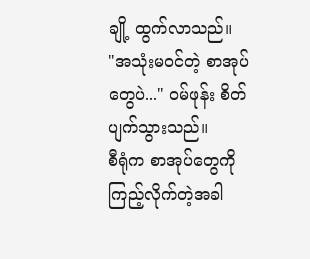ချို့ ထွက်လာသည်။
"အသုံးမဝင်တဲ့ စာအုပ်တွေပဲ..." ဝမ်ဖုန်း စိတ်ပျက်သွားသည်။
စီရုံက စာအုပ်တွေကို ကြည့်လိုက်တဲ့အခါ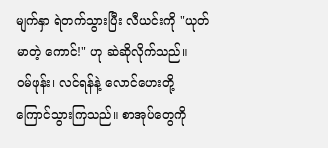မျက်နှာ ရဲတက်သွားပြီး လီယင်းကို "ယုတ်မာတဲ့ ကောင်!" ဟု ဆဲဆိုလိုက်သည်။
ဝမ်ဖုန်း၊ လင်ရန်နဲ့ လောင်ဟေးတို့ ကြောင်သွားကြသည်။ စာအုပ်တွေကို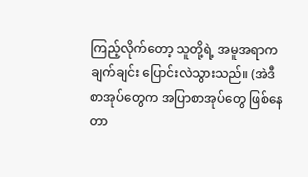ကြည့်လိုက်တော့ သူတို့ရဲ့ အမူအရာက ချက်ချင်း ပြောင်းလဲသွားသည်။ (အဲဒီစာအုပ်တွေက အပြာစာအုပ်တွေ ဖြစ်နေတာ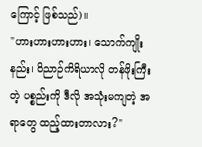ကြောင့် ဖြစ်သည်)။
"ဟားဟားဟားဟား၊ သောက်ကျိုးနည်း၊ ဝိညာဉ်ကိရိယာလို တန်ဖိုးကြီးတဲ့ ပစ္စည်းကို ဒီလို အသုံးမကျတဲ့ အရာတွေ ထည့်ထားတာလား?"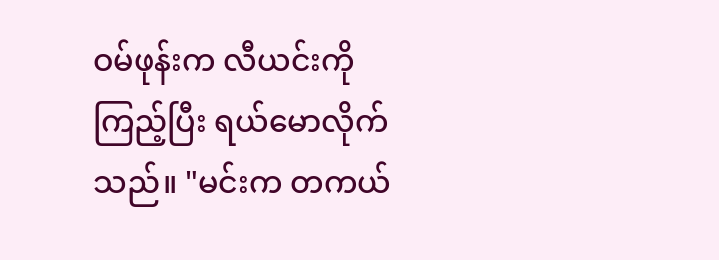ဝမ်ဖုန်းက လီယင်းကို ကြည့်ပြီး ရယ်မောလိုက်သည်။ "မင်းက တကယ်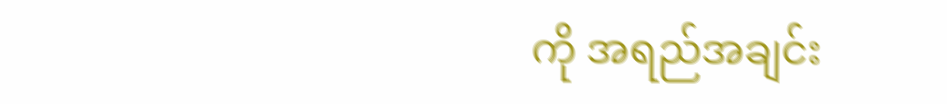ကို အရည်အချင်း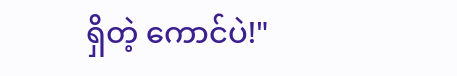ရှိတဲ့ ကောင်ပဲ!"